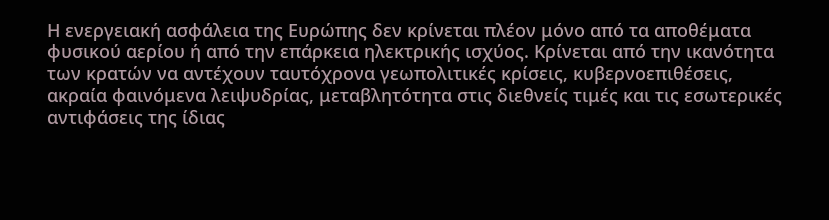Η ενεργειακή ασφάλεια της Ευρώπης δεν κρίνεται πλέον μόνο από τα αποθέματα φυσικού αερίου ή από την επάρκεια ηλεκτρικής ισχύος. Κρίνεται από την ικανότητα των κρατών να αντέχουν ταυτόχρονα γεωπολιτικές κρίσεις, κυβερνοεπιθέσεις, ακραία φαινόμενα λειψυδρίας, μεταβλητότητα στις διεθνείς τιμές και τις εσωτερικές αντιφάσεις της ίδιας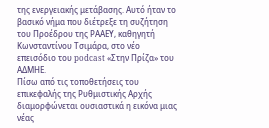της ενεργειακής μετάβασης. Αυτό ήταν το βασικό νήμα που διέτρεξε τη συζήτηση του Προέδρου της ΡΑΑΕΥ, καθηγητή Κωνσταντίνου Τσιμάρα, στο νέο επεισόδιο του podcast «Στην Πρίζα» του ΑΔΜΗΕ.
Πίσω από τις τοποθετήσεις του επικεφαλής της Ρυθμιστικής Αρχής διαμορφώνεται ουσιαστικά η εικόνα μιας νέας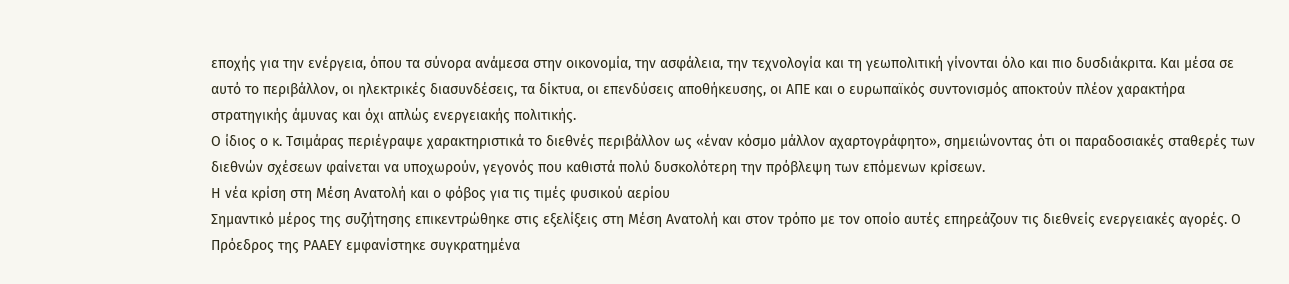εποχής για την ενέργεια, όπου τα σύνορα ανάμεσα στην οικονομία, την ασφάλεια, την τεχνολογία και τη γεωπολιτική γίνονται όλο και πιο δυσδιάκριτα. Και μέσα σε αυτό το περιβάλλον, οι ηλεκτρικές διασυνδέσεις, τα δίκτυα, οι επενδύσεις αποθήκευσης, οι ΑΠΕ και ο ευρωπαϊκός συντονισμός αποκτούν πλέον χαρακτήρα στρατηγικής άμυνας και όχι απλώς ενεργειακής πολιτικής.
Ο ίδιος ο κ. Τσιμάρας περιέγραψε χαρακτηριστικά το διεθνές περιβάλλον ως «έναν κόσμο μάλλον αχαρτογράφητο», σημειώνοντας ότι οι παραδοσιακές σταθερές των διεθνών σχέσεων φαίνεται να υποχωρούν, γεγονός που καθιστά πολύ δυσκολότερη την πρόβλεψη των επόμενων κρίσεων.
Η νέα κρίση στη Μέση Ανατολή και ο φόβος για τις τιμές φυσικού αερίου
Σημαντικό μέρος της συζήτησης επικεντρώθηκε στις εξελίξεις στη Μέση Ανατολή και στον τρόπο με τον οποίο αυτές επηρεάζουν τις διεθνείς ενεργειακές αγορές. Ο Πρόεδρος της ΡΑΑΕΥ εμφανίστηκε συγκρατημένα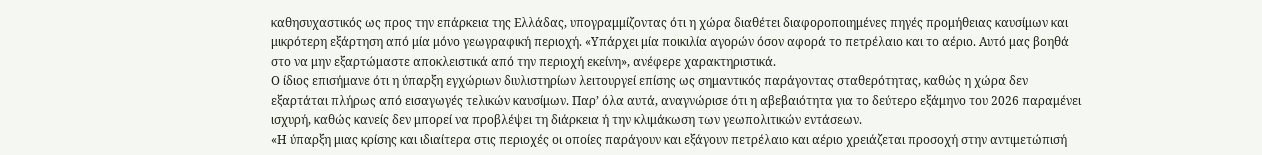καθησυχαστικός ως προς την επάρκεια της Ελλάδας, υπογραμμίζοντας ότι η χώρα διαθέτει διαφοροποιημένες πηγές προμήθειας καυσίμων και μικρότερη εξάρτηση από μία μόνο γεωγραφική περιοχή. «Υπάρχει μία ποικιλία αγορών όσον αφορά το πετρέλαιο και το αέριο. Αυτό μας βοηθά στο να μην εξαρτώμαστε αποκλειστικά από την περιοχή εκείνη», ανέφερε χαρακτηριστικά.
Ο ίδιος επισήμανε ότι η ύπαρξη εγχώριων διυλιστηρίων λειτουργεί επίσης ως σημαντικός παράγοντας σταθερότητας, καθώς η χώρα δεν εξαρτάται πλήρως από εισαγωγές τελικών καυσίμων. Παρ’ όλα αυτά, αναγνώρισε ότι η αβεβαιότητα για το δεύτερο εξάμηνο του 2026 παραμένει ισχυρή, καθώς κανείς δεν μπορεί να προβλέψει τη διάρκεια ή την κλιμάκωση των γεωπολιτικών εντάσεων.
«Η ύπαρξη μιας κρίσης και ιδιαίτερα στις περιοχές οι οποίες παράγουν και εξάγουν πετρέλαιο και αέριο χρειάζεται προσοχή στην αντιμετώπισή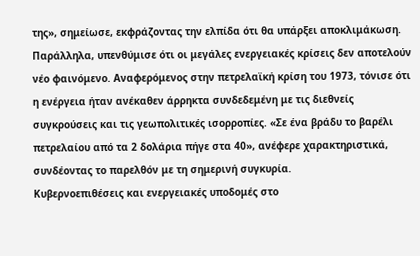της», σημείωσε, εκφράζοντας την ελπίδα ότι θα υπάρξει αποκλιμάκωση.
Παράλληλα, υπενθύμισε ότι οι μεγάλες ενεργειακές κρίσεις δεν αποτελούν νέο φαινόμενο. Αναφερόμενος στην πετρελαϊκή κρίση του 1973, τόνισε ότι η ενέργεια ήταν ανέκαθεν άρρηκτα συνδεδεμένη με τις διεθνείς συγκρούσεις και τις γεωπολιτικές ισορροπίες. «Σε ένα βράδυ το βαρέλι πετρελαίου από τα 2 δολάρια πήγε στα 40», ανέφερε χαρακτηριστικά, συνδέοντας το παρελθόν με τη σημερινή συγκυρία.
Κυβερνοεπιθέσεις και ενεργειακές υποδομές στο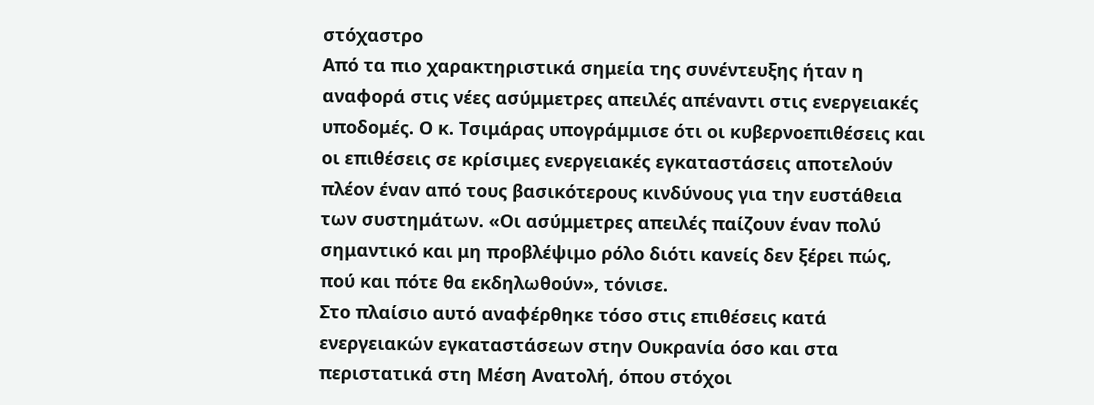στόχαστρο
Από τα πιο χαρακτηριστικά σημεία της συνέντευξης ήταν η αναφορά στις νέες ασύμμετρες απειλές απέναντι στις ενεργειακές υποδομές. Ο κ. Τσιμάρας υπογράμμισε ότι οι κυβερνοεπιθέσεις και οι επιθέσεις σε κρίσιμες ενεργειακές εγκαταστάσεις αποτελούν πλέον έναν από τους βασικότερους κινδύνους για την ευστάθεια των συστημάτων. «Οι ασύμμετρες απειλές παίζουν έναν πολύ σημαντικό και μη προβλέψιμο ρόλο διότι κανείς δεν ξέρει πώς, πού και πότε θα εκδηλωθούν», τόνισε.
Στο πλαίσιο αυτό αναφέρθηκε τόσο στις επιθέσεις κατά ενεργειακών εγκαταστάσεων στην Ουκρανία όσο και στα περιστατικά στη Μέση Ανατολή, όπου στόχοι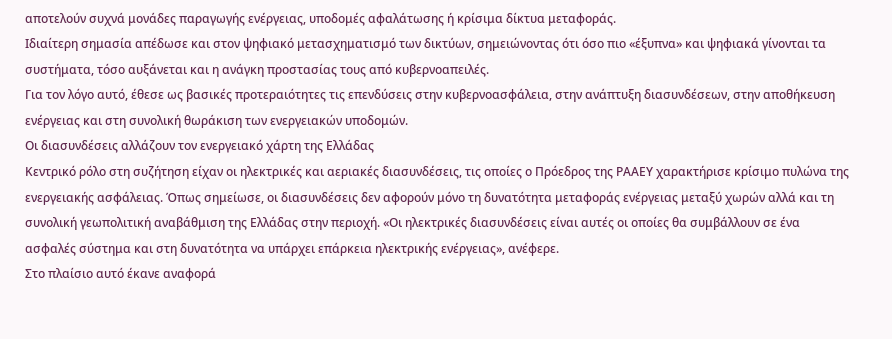αποτελούν συχνά μονάδες παραγωγής ενέργειας, υποδομές αφαλάτωσης ή κρίσιμα δίκτυα μεταφοράς.
Ιδιαίτερη σημασία απέδωσε και στον ψηφιακό μετασχηματισμό των δικτύων, σημειώνοντας ότι όσο πιο «έξυπνα» και ψηφιακά γίνονται τα συστήματα, τόσο αυξάνεται και η ανάγκη προστασίας τους από κυβερνοαπειλές.
Για τον λόγο αυτό, έθεσε ως βασικές προτεραιότητες τις επενδύσεις στην κυβερνοασφάλεια, στην ανάπτυξη διασυνδέσεων, στην αποθήκευση ενέργειας και στη συνολική θωράκιση των ενεργειακών υποδομών.
Οι διασυνδέσεις αλλάζουν τον ενεργειακό χάρτη της Ελλάδας
Κεντρικό ρόλο στη συζήτηση είχαν οι ηλεκτρικές και αεριακές διασυνδέσεις, τις οποίες ο Πρόεδρος της ΡΑΑΕΥ χαρακτήρισε κρίσιμο πυλώνα της ενεργειακής ασφάλειας. Όπως σημείωσε, οι διασυνδέσεις δεν αφορούν μόνο τη δυνατότητα μεταφοράς ενέργειας μεταξύ χωρών αλλά και τη συνολική γεωπολιτική αναβάθμιση της Ελλάδας στην περιοχή. «Οι ηλεκτρικές διασυνδέσεις είναι αυτές οι οποίες θα συμβάλλουν σε ένα ασφαλές σύστημα και στη δυνατότητα να υπάρχει επάρκεια ηλεκτρικής ενέργειας», ανέφερε.
Στο πλαίσιο αυτό έκανε αναφορά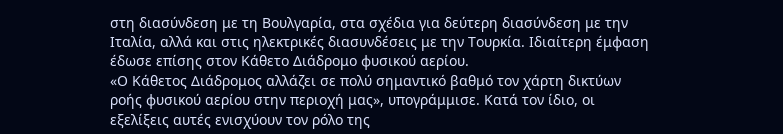στη διασύνδεση με τη Βουλγαρία, στα σχέδια για δεύτερη διασύνδεση με την Ιταλία, αλλά και στις ηλεκτρικές διασυνδέσεις με την Τουρκία. Ιδιαίτερη έμφαση έδωσε επίσης στον Κάθετο Διάδρομο φυσικού αερίου.
«Ο Κάθετος Διάδρομος αλλάζει σε πολύ σημαντικό βαθμό τον χάρτη δικτύων ροής φυσικού αερίου στην περιοχή μας», υπογράμμισε. Κατά τον ίδιο, οι εξελίξεις αυτές ενισχύουν τον ρόλο της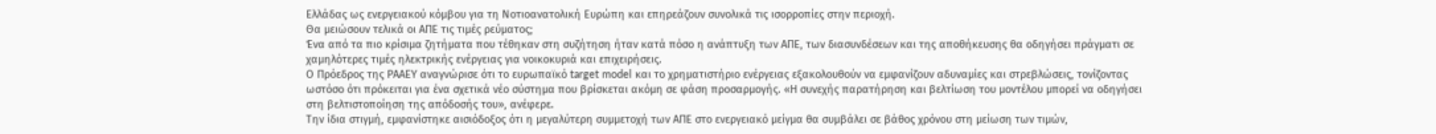Ελλάδας ως ενεργειακού κόμβου για τη Νοτιοανατολική Ευρώπη και επηρεάζουν συνολικά τις ισορροπίες στην περιοχή.
Θα μειώσουν τελικά οι ΑΠΕ τις τιμές ρεύματος;
Ένα από τα πιο κρίσιμα ζητήματα που τέθηκαν στη συζήτηση ήταν κατά πόσο η ανάπτυξη των ΑΠΕ, των διασυνδέσεων και της αποθήκευσης θα οδηγήσει πράγματι σε χαμηλότερες τιμές ηλεκτρικής ενέργειας για νοικοκυριά και επιχειρήσεις.
Ο Πρόεδρος της ΡΑΑΕΥ αναγνώρισε ότι το ευρωπαϊκό target model και το χρηματιστήριο ενέργειας εξακολουθούν να εμφανίζουν αδυναμίες και στρεβλώσεις, τονίζοντας ωστόσο ότι πρόκειται για ένα σχετικά νέο σύστημα που βρίσκεται ακόμη σε φάση προσαρμογής. «Η συνεχής παρατήρηση και βελτίωση του μοντέλου μπορεί να οδηγήσει στη βελτιστοποίηση της απόδοσής του», ανέφερε.
Την ίδια στιγμή, εμφανίστηκε αισιόδοξος ότι η μεγαλύτερη συμμετοχή των ΑΠΕ στο ενεργειακό μείγμα θα συμβάλει σε βάθος χρόνου στη μείωση των τιμών,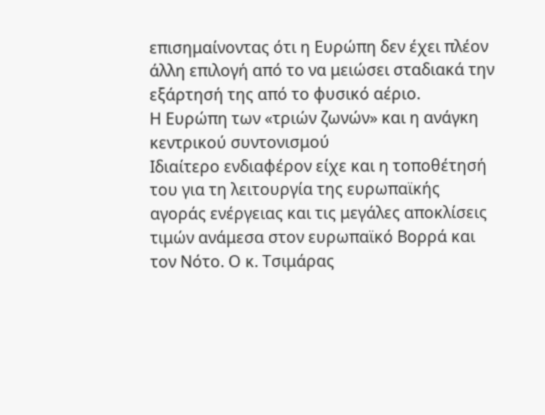επισημαίνοντας ότι η Ευρώπη δεν έχει πλέον άλλη επιλογή από το να μειώσει σταδιακά την εξάρτησή της από το φυσικό αέριο.
Η Ευρώπη των «τριών ζωνών» και η ανάγκη κεντρικού συντονισμού
Ιδιαίτερο ενδιαφέρον είχε και η τοποθέτησή του για τη λειτουργία της ευρωπαϊκής αγοράς ενέργειας και τις μεγάλες αποκλίσεις τιμών ανάμεσα στον ευρωπαϊκό Βορρά και τον Νότο. Ο κ. Τσιμάρας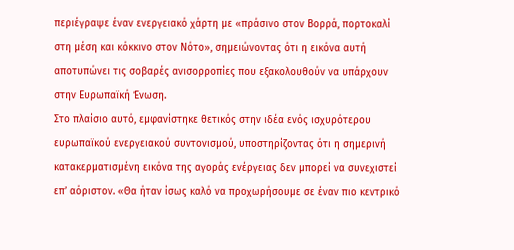περιέγραψε έναν ενεργειακό χάρτη με «πράσινο στον Βορρά, πορτοκαλί στη μέση και κόκκινο στον Νότο», σημειώνοντας ότι η εικόνα αυτή αποτυπώνει τις σοβαρές ανισορροπίες που εξακολουθούν να υπάρχουν στην Ευρωπαϊκή Ένωση.
Στο πλαίσιο αυτό, εμφανίστηκε θετικός στην ιδέα ενός ισχυρότερου ευρωπαϊκού ενεργειακού συντονισμού, υποστηρίζοντας ότι η σημερινή κατακερματισμένη εικόνα της αγοράς ενέργειας δεν μπορεί να συνεχιστεί επ’ αόριστον. «Θα ήταν ίσως καλό να προχωρήσουμε σε έναν πιο κεντρικό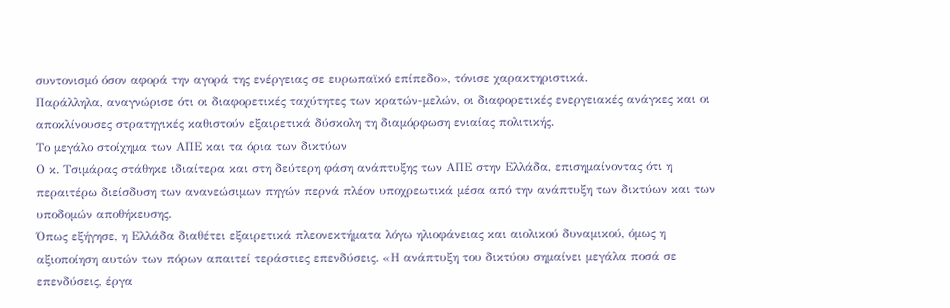συντονισμό όσον αφορά την αγορά της ενέργειας σε ευρωπαϊκό επίπεδο», τόνισε χαρακτηριστικά.
Παράλληλα, αναγνώρισε ότι οι διαφορετικές ταχύτητες των κρατών-μελών, οι διαφορετικές ενεργειακές ανάγκες και οι αποκλίνουσες στρατηγικές καθιστούν εξαιρετικά δύσκολη τη διαμόρφωση ενιαίας πολιτικής.
Το μεγάλο στοίχημα των ΑΠΕ και τα όρια των δικτύων
Ο κ. Τσιμάρας στάθηκε ιδιαίτερα και στη δεύτερη φάση ανάπτυξης των ΑΠΕ στην Ελλάδα, επισημαίνοντας ότι η περαιτέρω διείσδυση των ανανεώσιμων πηγών περνά πλέον υποχρεωτικά μέσα από την ανάπτυξη των δικτύων και των υποδομών αποθήκευσης.
Όπως εξήγησε, η Ελλάδα διαθέτει εξαιρετικά πλεονεκτήματα λόγω ηλιοφάνειας και αιολικού δυναμικού, όμως η αξιοποίηση αυτών των πόρων απαιτεί τεράστιες επενδύσεις. «Η ανάπτυξη του δικτύου σημαίνει μεγάλα ποσά σε επενδύσεις, έργα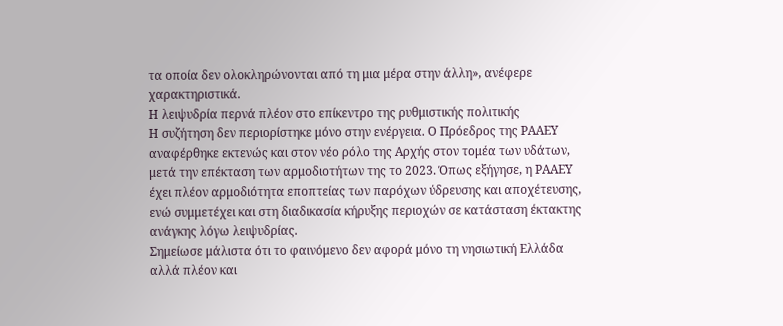τα οποία δεν ολοκληρώνονται από τη μια μέρα στην άλλη», ανέφερε χαρακτηριστικά.
Η λειψυδρία περνά πλέον στο επίκεντρο της ρυθμιστικής πολιτικής
Η συζήτηση δεν περιορίστηκε μόνο στην ενέργεια. Ο Πρόεδρος της ΡΑΑΕΥ αναφέρθηκε εκτενώς και στον νέο ρόλο της Αρχής στον τομέα των υδάτων, μετά την επέκταση των αρμοδιοτήτων της το 2023. Όπως εξήγησε, η ΡΑΑΕΥ έχει πλέον αρμοδιότητα εποπτείας των παρόχων ύδρευσης και αποχέτευσης, ενώ συμμετέχει και στη διαδικασία κήρυξης περιοχών σε κατάσταση έκτακτης ανάγκης λόγω λειψυδρίας.
Σημείωσε μάλιστα ότι το φαινόμενο δεν αφορά μόνο τη νησιωτική Ελλάδα αλλά πλέον και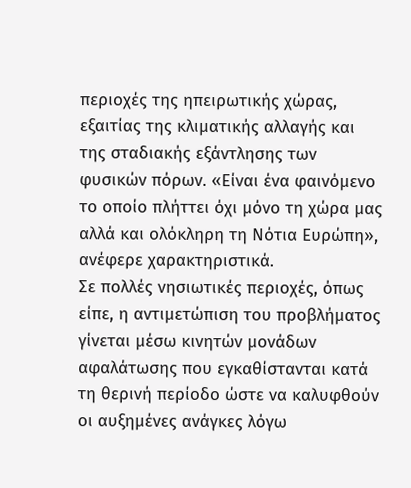περιοχές της ηπειρωτικής χώρας, εξαιτίας της κλιματικής αλλαγής και της σταδιακής εξάντλησης των φυσικών πόρων. «Είναι ένα φαινόμενο το οποίο πλήττει όχι μόνο τη χώρα μας αλλά και ολόκληρη τη Νότια Ευρώπη», ανέφερε χαρακτηριστικά.
Σε πολλές νησιωτικές περιοχές, όπως είπε, η αντιμετώπιση του προβλήματος γίνεται μέσω κινητών μονάδων αφαλάτωσης που εγκαθίστανται κατά τη θερινή περίοδο ώστε να καλυφθούν οι αυξημένες ανάγκες λόγω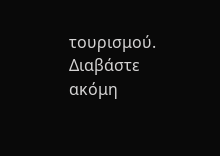τουρισμού.
Διαβάστε ακόμη